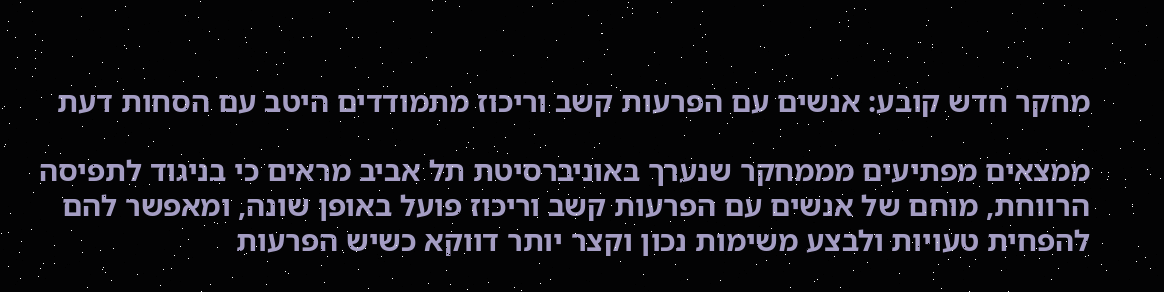מחקר חדש קובע: אנשים עם הפרעות קשב וריכוז מתמודדים היטב עם הסחות דעת

ממצאים מפתיעים מממחקר שנערך באוניברסיטת תל אביב מראים כי בניגוד לתפיסה הרווחת, מוחם של אנשים עם הפרעות קשב וריכוז פועל באופן שונה, ומאפשר להם להפחית טעויות ולבצע משימות נכון וקצר יותר דווקא כשיש הפרעות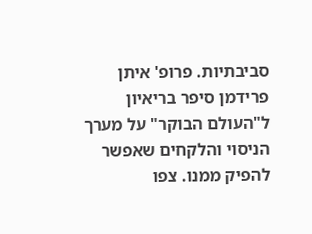סביבתיות. פרופ' איתן פרידמן סיפר בריאיון ל"העולם הבוקר" על מערך הניסוי והלקחים שאפשר להפיק ממנו. צפו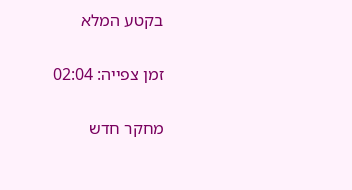בקטע המלא

זמן צפייה: 02:04

מחקר חדש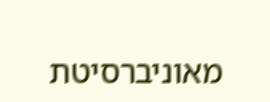מאוניברסיטת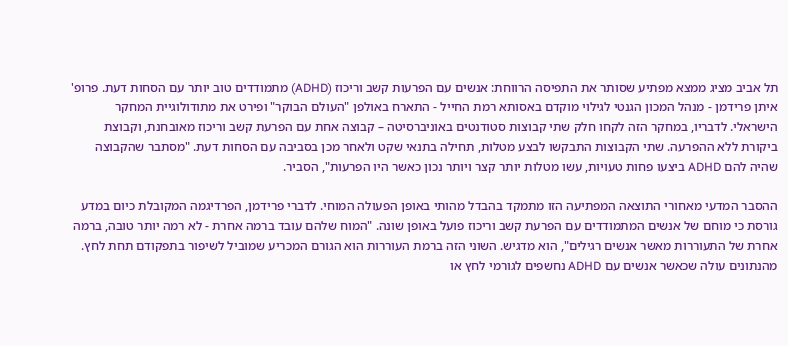תל אביב מציג ממצא מפתיע שסותר את התפיסה הרווחת: אנשים עם הפרעות קשב וריכוז (ADHD) מתמודדים טוב יותר עם הסחות דעת. פרופ' איתן פרידמן - מנהל המכון הגנטי לגילוי מוקדם באסותא רמת החייל - התארח באולפן "העולם הבוקר" ופירט את מתודולוגיית המחקר הישראלי. לדבריו, במחקר הזה לקחו חלק שתי קבוצות סטודנטים באוניברסיטה – קבוצה אחת עם הפרעת קשב וריכוז מאובחנת, וקבוצת ביקורת ללא ההפרעה. שתי הקבוצות התבקשו לבצע מטלות, תחילה בתנאי שקט ולאחר מכן בסביבה עם הסחות דעת. "מסתבר שהקבוצה שהיה להם ADHD ביצעו פחות טעויות, עשו מטלות יותר קצר ויותר נכון כאשר היו הפרעות", הסביר.

ההסבר המדעי מאחורי התוצאה המפתיעה הזו מתמקד בהבדל מהותי באופן הפעולה המוחי. לדברי פרידמן, הפרדיגמה המקובלת כיום במדע גורסת כי מוחם של אנשים המתמודדים עם הפרעת קשב וריכוז פועל באופן שונה. "המוח שלהם עובד ברמה אחרת - לא רמה יותר טובה, ברמה אחרת של התעוררות מאשר אנשים רגילים", הוא מדגיש. השוני הזה ברמת העוררות הוא הגורם המכריע שמוביל לשיפור בתפקודם תחת לחץ. מהנתונים עולה שכאשר אנשים עם ADHD נחשפים לגורמי לחץ או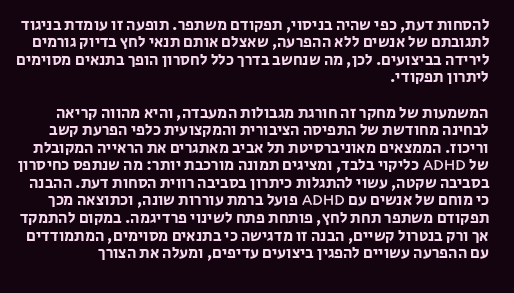להסחות דעת, כפי שהיה בניסוי, תפקודם משתפר. תופעה זו עומדת בניגוד לתגובתם של אנשים ללא ההפרעה, שאצלם אותם תנאי לחץ בדיוק גורמים לירידה בביצועים. לכן, מה שנחשב בדרך כלל לחסרון הופך בתנאים מסוימים ליתרון תפקודי.

המשמעות של מחקר זה חורגת מגבולות המעבדה, והיא מהווה קריאה לבחינה מחודשת של התפיסה הציבורית והמקצועית כלפי הפרעת קשב וריכוז. הממצאים מאוניברסיטת תל אביב מאתגרים את הראייה המקובלת של ADHD כליקוי בלבד, ומציגים תמונה מורכבת יותר: מה שנתפס כחיסרון בסביבה שקטה, עשוי להתגלות כיתרון בסביבה רווית הסחות דעת. ההבנה כי מוחם של אנשים עם ADHD פועל ברמת עוררות שונה, וכתוצאה מכך תפקודם משתפר תחת לחץ, פותחת פתח לשינוי פרדיגמה. במקום להתמקד אך ורק בנטרול קשיים, הבנה זו מדגישה כי בתנאים מסוימים, המתמודדים עם ההפרעה עשויים להפגין ביצועים עדיפים, ומעלה את הצורך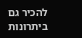להכיר גם ביתרונות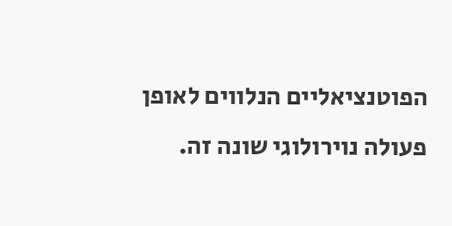הפוטנציאליים הנלווים לאופן פעולה נוירולוגי שונה זה.